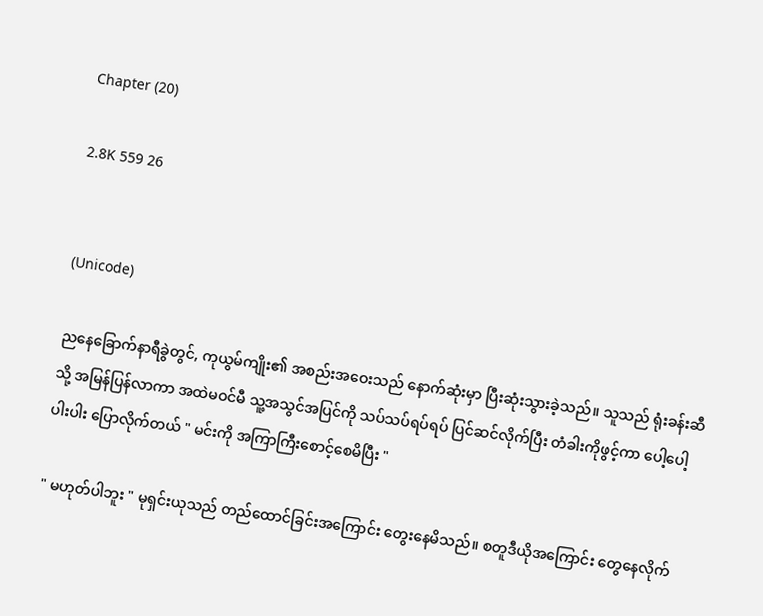Chapter (20)

2.8K 559 26


(Unicode)

ညနေခြောက်နာရီခွဲတွင်, ကုယွမ်ကျိုး၏ အစည်းအဝေးသည် နောက်ဆုံးမှာ ပြီးဆုံးသွားခဲ့သည်။ သူသည် ရုံးခန်းဆီသို့ အမြန်ပြန်လာကာ အထဲမဝင်မီ သူ့အသွင်အပြင်ကို သပ်သပ်ရပ်ရပ် ပြင်ဆင်လိုက်ပြီး တံခါးကိုဖွင့်ကာ ပေါ့ပေါ့ပါးပါး ပြောလိုက်တယ် " မင်းကို အကြာကြီးစောင့်စေမိပြီး "

" မဟုတ်ပါဘူး " မုရှင်းယုသည် တည်ထောင်ခြင်းအကြောင်း တွေးနေမိသည်။ စတူဒီယိုအကြောင်း တွေနေလိုက်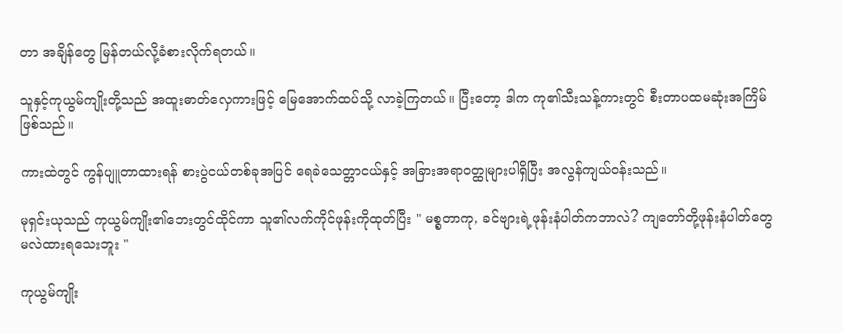တာ အချိန်တွေ မြန်တယ်လို့ခံစားလိုက်ရတယ်။

သူနှင့်ကုယွမ်ကျိုးတို့သည် အထူးဓာတ်လှေကားဖြင့် မြေအောက်ထပ်သို့ လာခဲ့ကြတယ်။ ပြီးတော့ ဒါက ကု၏သီးသန့်ကားတွင် စီးတာပထမဆုံးအကြိမ်ဖြစ်သည်။

ကားထဲတွင် ကွန်ပျူတာထားရန် စားပွဲငယ်တစ်ခုအပြင် ရေခဲသေတ္တာငယ်နှင့် အခြားအရာဝတ္ထုများပါရှိပြီး အလွန်ကျယ်ဝန်းသည်။

မုရှင်းယုသည် ကုယွမ်ကျိုး၏ဘေးတွင်ထိုင်ကာ သူ၏လက်ကိုင်ဖုန်းကိုထုတ်ပြီး " မစ္စတာကု, ခင်ဗျားရဲ့ဖုန်းနံပါတ်ကဘာလဲ? ကျတော်တို့ဖုန်းနံပါတ်တွေ မလဲထားရသေးဘူး "

ကုယွမ်ကျိုး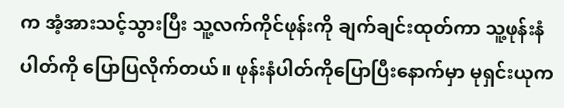က အံ့အားသင့်သွားပြီး သူ့လက်ကိုင်ဖုန်းကို ချက်ချင်းထုတ်ကာ သူ့ဖုန်းနံပါတ်ကို ပြောပြလိုက်တယ်။ ဖုန်းနံပါတ်ကိုပြောပြီးနောက်မှာ မုရှင်းယုက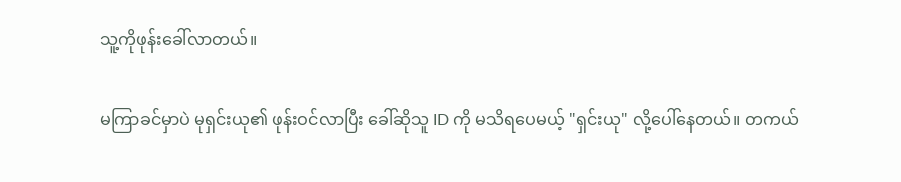သူ့ကိုဖုန်းခေါ်လာတယ်။

မကြာခင်မှာပဲ မုရှင်းယု၏ ဖုန်းဝင်လာပြီး ခေါ်ဆိုသူ ID ကို မသိရပေမယ့် "ရှင်းယု" လို့ပေါ်နေတယ်။ တကယ်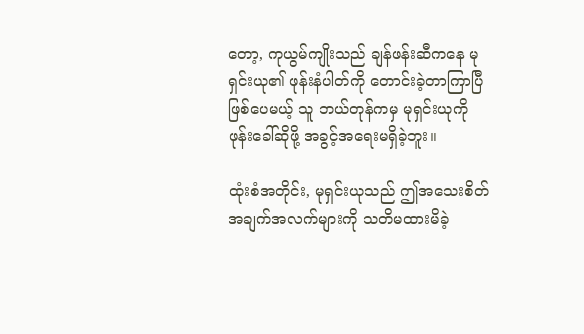တော့, ကုယွမ်ကျိုးသည် ချန်ဖန်းဆီကနေ မုရှင်းယု၏ ဖုန်းနံပါတ်ကို တောင်းခဲ့တာကြာပြီဖြစ်ပေမယ့် သူ ဘယ်တုန်ကမှ မုရှင်းယုကို ဖုန်းခေါ်ဆိုဖို့ အခွင့်အရေးမရှိခဲ့ဘူး။

ထုံးစံအတိုင်း, မုရှင်းယုသည် ဤအသေးစိတ်အချက်အလက်များကို သတိမထားမိခဲ့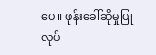ပေ။ ဖုန်းခေါ်ဆိုမှုပြုလုပ်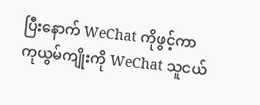ပြီးနောက် WeChat ကိုဖွင့်ကာ ကုယွမ်ကျိုးကို WeChat သူငယ်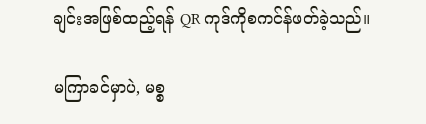ချင်းအဖြစ်ထည့်ရန် QR ကုဒ်ကိုစကင်န်ဖတ်ခဲ့သည်။

မကြာခင်မှာပဲ, မစ္စ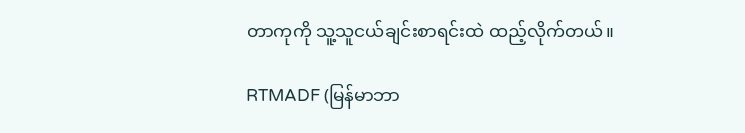တာကုကို သူ့သူငယ်ချင်းစာရင်းထဲ ထည့်လိုက်တယ်။

RTMADF (မြန်မာဘာ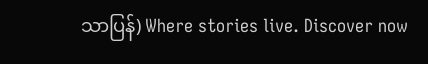သာပြန်) Where stories live. Discover now